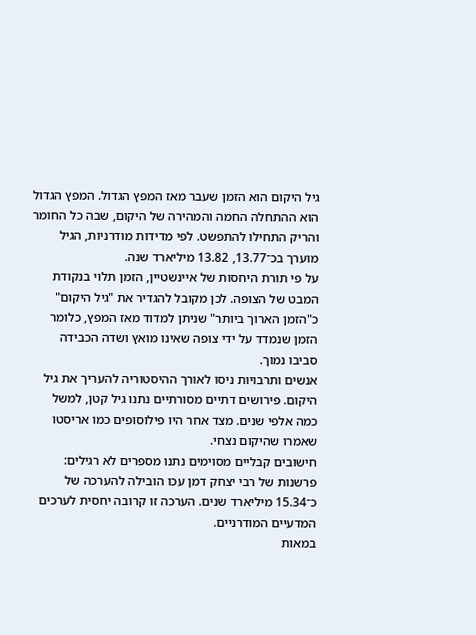גיל היקום הוא הזמן שעבר מאז המפץ הגדול. המפץ הגדול הוא ההתחלה החמה והמהירה של היקום, שבה כל החומר והריק התחילו להתפשט. לפי מדידות מודרניות, הגיל מוערך בכ־13.77, 13.82 מיליארד שנה.
על פי תורת היחסות של איינשטיין, הזמן תלוי בנקודת המבט של הצופה. לכן מקובל להגדיר את "גיל היקום" כ"הזמן הארוך ביותר" שניתן למדוד מאז המפץ, כלומר הזמן שנמדד על ידי צופה שאינו מואץ ושדה הכבידה סביבו נמוך.
אנשים ותרבויות ניסו לאורך ההיסטוריה להעריך את גיל היקום. פירושים דתיים מסורתיים נתנו גיל קטן, למשל כמה אלפי שנים. מצד אחר היו פילוסופים כמו אריסטו שאמרו שהיקום נצחי.
חישובים קבליים מסוימים נתנו מספרים לא רגילים: פרשנות של רבי יצחק דמן עכו הובילה להערכה של כ־15.34 מיליארד שנים. הערכה זו קרובה יחסית לערכים המדעיים המודרניים.
במאות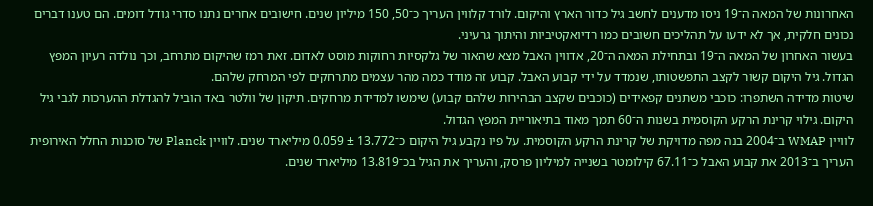האחרונות של המאה ה־19 ניסו מדענים לחשב גיל כדור הארץ והיקום. לורד קלווין העריך כ־50, 150 מיליון שנים. חישובים אחרים נתנו סדרי גודל דומים. הם טענו דברים נכונים חלקית, אך לא ידעו על תהליכים חשובים כמו רדיואקטיביות והיתוך גרעיני.
בעשור האחרון של המאה ה־19 ובתחילת המאה ה־20, אדווין האבל מצא שהאור של גלקסיות רחוקות מוסט לאדום. זאת רמז שהיקום מתרחב, וכך נולדה רעיון המפץ הגדול. גיל היקום קשור לקצב התפשטותו, שנמדד על ידי קבוע האבל. קבוע זה מודד כמה מהר עצמים מתרחקים לפי המרחק שלהם.
שיטות מדידה השתפרו: כוכבי משתנים קפאידים (כוכבים שקצב הבהירות שלהם קבוע) שימשו למדידת מרחקים. תיקון של וולטר באד הוביל להגדלת ההערכות לגבי גיל היקום. גילוי קרינת הרקע הקוסמית בשנות ה־60 תמך מאוד בתיאוריית המפץ הגדול.
לוויין WMAP ב־2004 בנה מפה מדויקת של קרינת הרקע הקוסמית. על פיו נקבע גיל היקום כ־13.772 ± 0.059 מיליארד שנים. לוויין Planck של סוכנות החלל האירופית העריך ב־2013 את קבוע האבל כ־67.11 קילומטר בשנייה למיליון פרסק, והעריך את הגיל בכ־13.819 מיליארד שנים.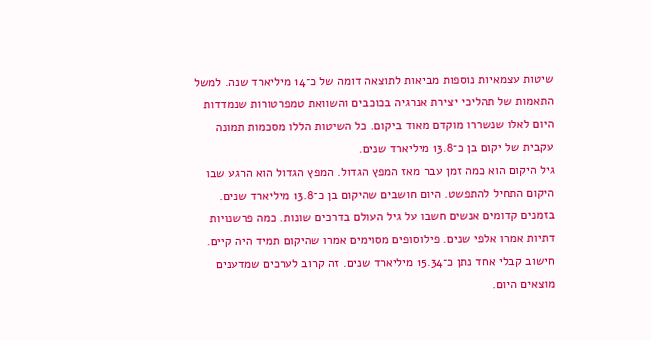שיטות עצמאיות נוספות מביאות לתוצאה דומה של כ־14 מיליארד שנה. למשל התאמות של תהליכי יצירת אנרגיה בכוכבים והשוואת טמפרטורות שנמדדות היום לאלו שנשררו מוקדם מאוד ביקום. כל השיטות הללו מסכמות תמונה עקבית של יקום בן כ־13.8 מיליארד שנים.
גיל היקום הוא כמה זמן עבר מאז המפץ הגדול. המפץ הגדול הוא הרגע שבו היקום התחיל להתפשט. היום חושבים שהיקום בן כ־13.8 מיליארד שנים.
בזמנים קדומים אנשים חשבו על גיל העולם בדרכים שונות. כמה פרשנויות דתיות אמרו אלפי שנים. פילוסופים מסוימים אמרו שהיקום תמיד היה קיים.
חישוב קבלי אחד נתן כ־15.34 מיליארד שנים. זה קרוב לערכים שמדענים מוצאים היום.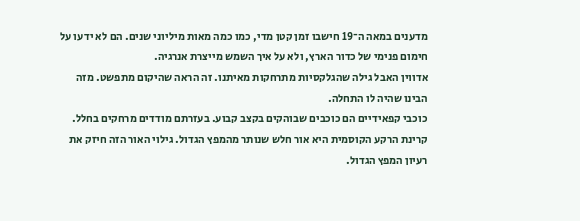מדענים במאה ה־19 חישבו זמן קטן מדי, כמו כמה מאות מיליוני שנים. הם לא ידעו על חימום פנימי של כדור הארץ, ולא על איך השמש מייצרת אנרגיה.
אדווין האבל גילה שהגלקסיות מתרחקות מאיתנו. זה הראה שהיקום מתפשט. מזה הבינו שהיה לו התחלה.
כוכבי קפאידיים הם כוכבים שבוהקים בקצב קבוע. בעזרתם מודדים מרחקים בחלל.
קרינת הרקע הקוסמית היא אור חלש שנותר מהמפץ הגדול. גילוי האור הזה חיזק את רעיון המפץ הגדול.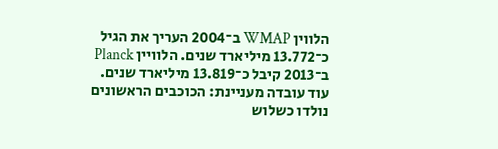הלווין WMAP ב־2004 העריך את הגיל כ־13.772 מיליארד שנים. הלוויין Planck ב־2013 קיבל כ־13.819 מיליארד שנים.
עוד עובדה מעניינת: הכוכבים הראשונים נולדו כשלוש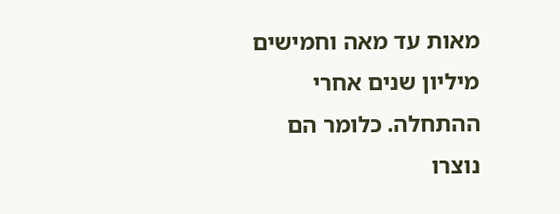מאות עד מאה וחמישים מיליון שנים אחרי ההתחלה. כלומר הם נוצרו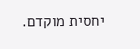יחסית מוקדם.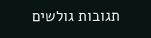תגובות גולשים